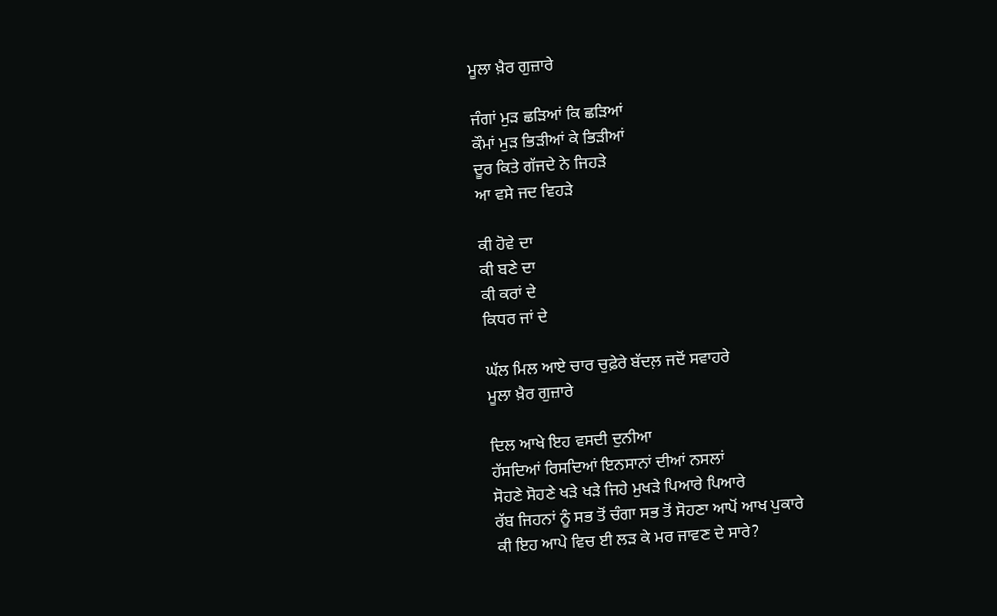ਮੂਲਾ ਖ਼ੈਰ ਗੁਜ਼ਾਰੇ

ਜੰਗਾਂ ਮੁੜ ਛੜਿਆਂ ਕਿ ਛੜਿਆਂ
ਕੌਮਾਂ ਮੁੜ ਭਿੜੀਆਂ ਕੇ ਭਿੜੀਆਂ
ਦੂਰ ਕਿਤੇ ਗੱਜਦੇ ਨੇ ਜਿਹੜੇ
ਆ ਵਸੇ ਜਦ ਵਿਹੜੇ

ਕੀ ਹੋਵੇ ਦਾ
ਕੀ ਬਣੇ ਦਾ
ਕੀ ਕਰਾਂ ਦੇ
ਕਿਧਰ ਜਾਂ ਦੇ

ਘੱਲ ਮਿਲ ਆਏ ਚਾਰ ਚੁਫ਼ੇਰੇ ਬੱਦਲ਼ ਜਦੋਂ ਸਵਾਹਰੇ
ਮੂਲਾ ਖ਼ੈਰ ਗੁਜ਼ਾਰੇ

ਦਿਲ ਆਖੇ ਇਹ ਵਸਦੀ ਦੁਨੀਆ
ਹੱਸਦਿਆਂ ਰਿਸਦਿਆਂ ਇਨਸਾਨਾਂ ਦੀਆਂ ਨਸਲਾਂ
ਸੋਹਣੇ ਸੋਹਣੇ ਖੜੇ ਖੜੇ ਜਿਹੇ ਮੁਖੜੇ ਪਿਆਰੇ ਪਿਆਰੇ
ਰੱਬ ਜਿਹਨਾਂ ਨੂੰ ਸਭ ਤੋਂ ਚੰਗਾ ਸਭ ਤੋਂ ਸੋਹਣਾ ਆਪੋਂ ਆਖ ਪੁਕਾਰੇ
ਕੀ ਇਹ ਆਪੇ ਵਿਚ ਈ ਲੜ ਕੇ ਮਰ ਜਾਵਣ ਦੇ ਸਾਰੇ?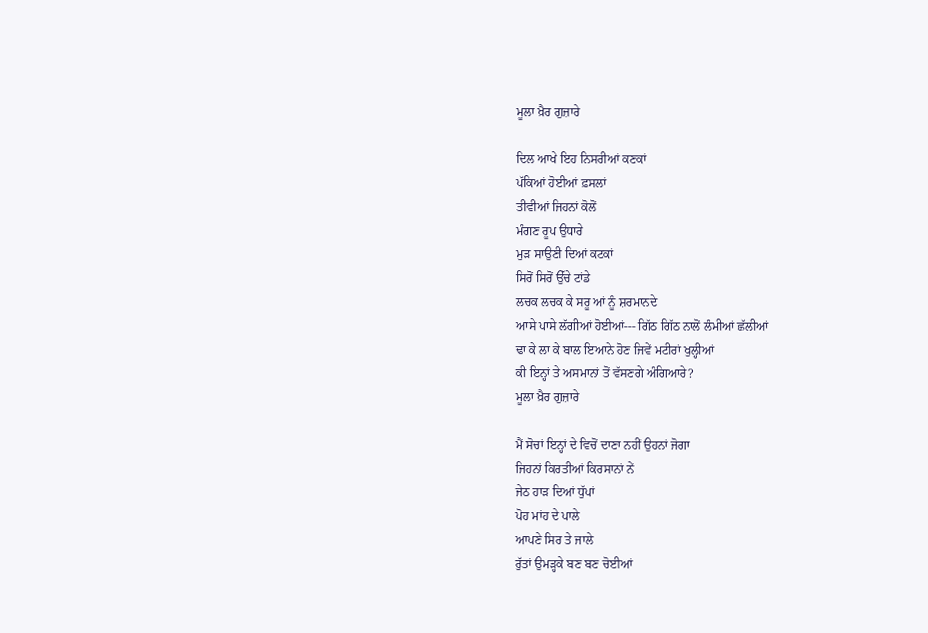ਮੂਲਾ ਖ਼ੈਰ ਗੁਜ਼ਾਰੇ

ਦਿਲ ਆਖੇ ਇਹ ਨਿਸਰੀਆਂ ਕਣਕਾਂ
ਪੱਕਿਆਂ ਹੋਈਆਂ ਫ਼ਸਲਾਂ
ਤੀਵੀਆਂ ਜਿਹਨਾਂ ਕੋਲੋਂ
ਮੰਗਣ ਰੂਪ ਉਧਾਰੇ
ਮੁੜ ਸਾਉਣੀ ਦਿਆਂ ਕਟਕਾਂ
ਸਿਰੋਂ ਸਿਰੋਂ ਉੱਚੇ ਟਾਂਡੇ
ਲਚਕ ਲਚਕ ਕੇ ਸਰੂ ਆਂ ਨੂੰ ਸ਼ਰਮਾਨਦੇ
ਆਸੇ ਪਾਸੇ ਲੱਗੀਆਂ ਹੋਈਆਂ--- ਗਿੱਠ ਗਿੱਠ ਨਾਲੋਂ ਲੰਮੀਆਂ ਛੱਲੀਆਂ
ਢਾ ਕੇ ਲਾ ਕੇ ਬਾਲ ਇਆਨੇ ਹੋਣ ਜਿਵੇਂ ਮਟੀਰਾਂ ਖੁਲ੍ਹੀਆਂ
ਕੀ ਇਨ੍ਹਾਂ ਤੇ ਅਸਮਾਨਾਂ ਤੋਂ ਵੱਸਣਗੇ ਅੰਗਿਆਰੇ?
ਮੂਲਾ ਖ਼ੈਰ ਗੁਜ਼ਾਰੇ

ਮੈਂ ਸੋਚਾਂ ਇਨ੍ਹਾਂ ਦੇ ਵਿਚੋਂ ਦਾਣਾ ਨਹੀਂ ਉਹਨਾਂ ਜੋਗਾ
ਜਿਹਨਾਂ ਕਿਰਤੀਆਂ ਕਿਰਸਾਨਾਂ ਨੇਂ
ਜੇਠ ਹਾੜ ਦਿਆਂ ਧੁੱਪਾਂ
ਪੋਹ ਮਾਂਹ ਦੇ ਪਾਲੇ
ਆਪਣੇ ਸਿਰ ਤੇ ਜਾਲੇ
ਰੁੱਤਾਂ ਉਮੜ੍ਹਕੇ ਬਣ ਬਣ ਚੋਈਆਂ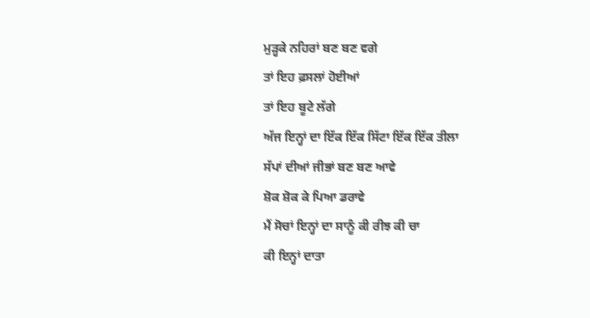ਮੁੜ੍ਹਕੇ ਨਹਿਰਾਂ ਬਣ ਬਣ ਵਗੇ
ਤਾਂ ਇਹ ਫ਼ਸਲਾਂ ਹੋਈਆਂ
ਤਾਂ ਇਹ ਬੂਟੇ ਲੱਗੇ
ਅੱਜ ਇਨ੍ਹਾਂ ਦਾ ਇੱਕ ਇੱਕ ਸਿੱਟਾ ਇੱਕ ਇੱਕ ਤੀਲਾ
ਸੱਪਾਂ ਦੀਆਂ ਜੀਭਾਂ ਬਣ ਬਣ ਆਵੇ
ਸ਼ੋਕ ਸ਼ੋਕ ਕੇ ਪਿਆ ਡਰਾਵੇ
ਮੈਂ ਸੋਚਾਂ ਇਨ੍ਹਾਂ ਦਾ ਸਾਨੂੰ ਕੀ ਰੀਝ ਕੀ ਚਾ
ਕੀ ਇਨ੍ਹਾਂ ਦਾਤਾ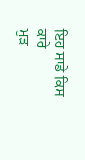ਇਹ ਸਾਡੇ ਕਿਸ ਕਾਰੇ
ਮੁੜ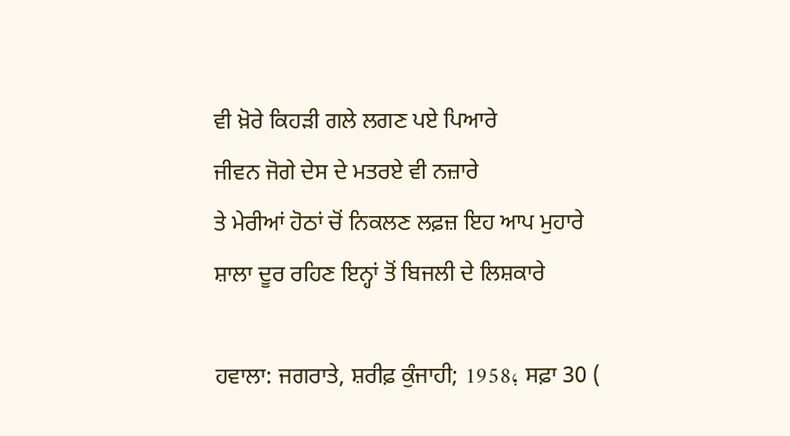ਵੀ ਖ਼ੋਰੇ ਕਿਹੜੀ ਗਲੇ ਲਗਣ ਪਏ ਪਿਆਰੇ
ਜੀਵਨ ਜੋਗੇ ਦੇਸ ਦੇ ਮਤਰਏ ਵੀ ਨਜ਼ਾਰੇ
ਤੇ ਮੇਰੀਆਂ ਹੋਠਾਂ ਚੋਂ ਨਿਕਲਣ ਲਫ਼ਜ਼ ਇਹ ਆਪ ਮੁਹਾਰੇ
ਸ਼ਾਲਾ ਦੂਰ ਰਹਿਣ ਇਨ੍ਹਾਂ ਤੋਂ ਬਿਜਲੀ ਦੇ ਲਿਸ਼ਕਾਰੇ

ਹਵਾਲਾ: ਜਗਰਾਤੇ, ਸ਼ਰੀਫ਼ ਕੁੰਜਾਹੀ; 1958؛ ਸਫ਼ਾ 30 (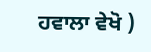ਹਵਾਲਾ ਵੇਖੋ )